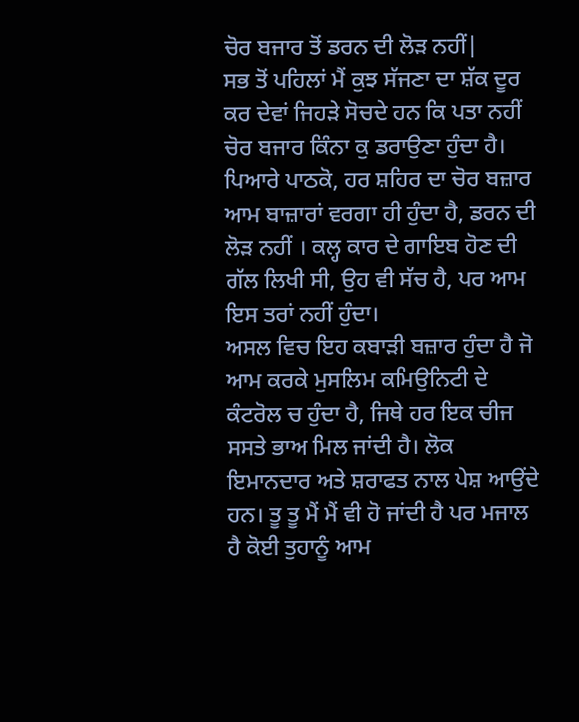ਚੋਰ ਬਜਾਰ ਤੋਂ ਡਰਨ ਦੀ ਲੋੜ ਨਹੀਂ|
ਸਭ ਤੋਂ ਪਹਿਲਾਂ ਮੈਂ ਕੁਝ ਸੱਜਣਾ ਦਾ ਸ਼ੱਕ ਦੂਰ ਕਰ ਦੇਵਾਂ ਜਿਹੜੇ ਸੋਚਦੇ ਹਨ ਕਿ ਪਤਾ ਨਹੀਂ ਚੋਰ ਬਜਾਰ ਕਿੰਨਾ ਕੁ ਡਰਾਉਣਾ ਹੁੰਦਾ ਹੈ। ਪਿਆਰੇ ਪਾਠਕੋ, ਹਰ ਸ਼ਹਿਰ ਦਾ ਚੋਰ ਬਜ਼ਾਰ ਆਮ ਬਾਜ਼ਾਰਾਂ ਵਰਗਾ ਹੀ ਹੁੰਦਾ ਹੈ, ਡਰਨ ਦੀ ਲੋੜ ਨਹੀਂ । ਕਲ੍ਹ ਕਾਰ ਦੇ ਗਾਇਬ ਹੋਣ ਦੀ ਗੱਲ ਲਿਖੀ ਸੀ, ਉਹ ਵੀ ਸੱਚ ਹੈ, ਪਰ ਆਮ ਇਸ ਤਰਾਂ ਨਹੀਂ ਹੁੰਦਾ।
ਅਸਲ ਵਿਚ ਇਹ ਕਬਾੜੀ ਬਜ਼ਾਰ ਹੁੰਦਾ ਹੈ ਜੋ ਆਮ ਕਰਕੇ ਮੁਸਲਿਮ ਕਮਿਉਨਿਟੀ ਦੇ ਕੰਟਰੋਲ ਚ ਹੁੰਦਾ ਹੈ, ਜਿਥੇ ਹਰ ਇਕ ਚੀਜ ਸਸਤੇ ਭਾਅ ਮਿਲ ਜਾਂਦੀ ਹੈ। ਲੋਕ ਇਮਾਨਦਾਰ ਅਤੇ ਸ਼ਰਾਫਤ ਨਾਲ ਪੇਸ਼ ਆਉਂਦੇ ਹਨ। ਤੂ ਤੂ ਮੈਂ ਮੈਂ ਵੀ ਹੋ ਜਾਂਦੀ ਹੈ ਪਰ ਮਜਾਲ ਹੈ ਕੋਈ ਤੁਹਾਨੂੰ ਆਮ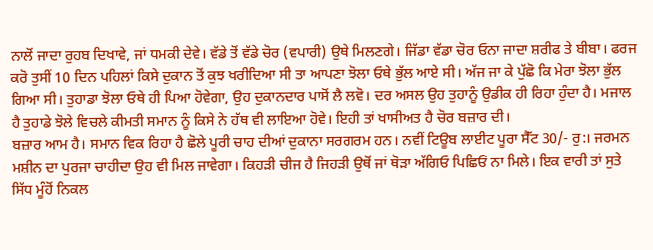ਨਾਲੋਂ ਜਾਦਾ ਰੁਹਬ ਦਿਖਾਵੇ, ਜਾਂ ਧਮਕੀ ਦੇਵੇ। ਵੱਡੇ ਤੋਂ ਵੱਡੇ ਚੋਰ (ਵਪਾਰੀ) ਉਥੇ ਮਿਲਣਗੇ। ਜਿੱਡਾ ਵੱਡਾ ਚੋਰ ਓਨਾ ਜਾਦਾ ਸ਼ਰੀਫ ਤੇ ਬੀਬਾ। ਫਰਜ ਕਰੋ ਤੁਸੀਂ 10 ਦਿਨ ਪਹਿਲਾਂ ਕਿਸੇ ਦੁਕਾਨ ਤੋਂ ਕੁਝ ਖਰੀਦਿਆ ਸੀ ਤਾ ਆਪਣਾ ਝੋਲਾ ਓਥੇ ਭੁੱਲ ਆਏ ਸੀ। ਅੱਜ ਜਾ ਕੇ ਪੁੱਛੋ ਕਿ ਮੇਰਾ ਝੋਲਾ ਭੁੱਲ ਗਿਆ ਸੀ। ਤੁਹਾਡਾ ਝੋਲਾ ਓਥੇ ਹੀ ਪਿਆ ਹੋਵੇਗਾ, ਉਹ ਦੁਕਾਨਦਾਰ ਪਾਸੋਂ ਲੈ ਲਵੋ। ਦਰ ਅਸਲ ਉਹ ਤੁਹਾਨੂੰ ਉਡੀਕ ਹੀ ਰਿਹਾ ਹੁੰਦਾ ਹੈ। ਮਜਾਲ ਹੈ ਤੁਹਾਡੇ ਝੋਲੇ ਵਿਚਲੇ ਕੀਮਤੀ ਸਮਾਨ ਨੂੰ ਕਿਸੇ ਨੇ ਹੱਥ ਵੀ ਲਾਇਆ ਹੋਵੇ। ਇਹੀ ਤਾਂ ਖਾਸੀਅਤ ਹੈ ਚੋਰ ਬਜ਼ਾਰ ਦੀ।
ਬਜ਼ਾਰ ਆਮ ਹੈ। ਸਮਾਨ ਵਿਕ ਰਿਹਾ ਹੈ ਛੋਲੇ ਪੂਰੀ ਚਾਹ ਦੀਆਂ ਦੁਕਾਨਾ ਸਰਗਰਮ ਹਨ। ਨਵੀਂ ਟਿਊਬ ਲਾਈਟ ਪੂਰਾ ਸੈੱਟ 30/- ਰੁ:। ਜਰਮਨ ਮਸ਼ੀਨ ਦਾ ਪੁਰਜਾ ਚਾਹੀਦਾ ਉਹ ਵੀ ਮਿਲ ਜਾਵੇਗਾ। ਕਿਹੜੀ ਚੀਜ ਹੈ ਜਿਹੜੀ ਉਥੋਂ ਜਾਂ ਥੋੜਾ ਅੱਗਿਓ ਪਿਛਿਓਂ ਨਾ ਮਿਲੇ। ਇਕ ਵਾਰੀ ਤਾਂ ਸੁਤੇ ਸਿੱਧ ਮੂੰਹੋਂ ਨਿਕਲ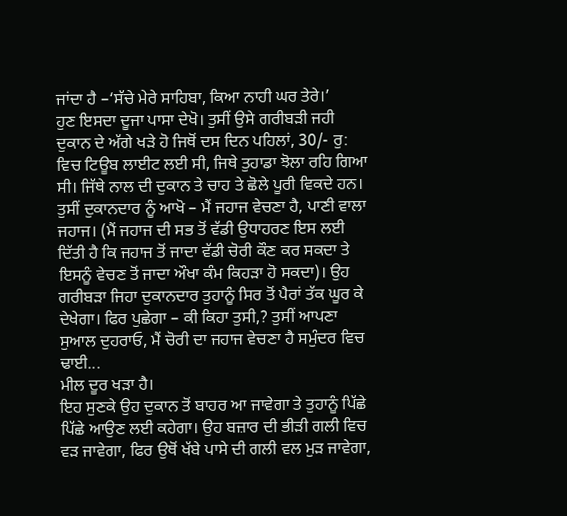ਜਾਂਦਾ ਹੈ –‘ਸੱਚੇ ਮੇਰੇ ਸਾਹਿਬਾ, ਕਿਆ ਨਾਹੀ ਘਰ ਤੇਰੇ।’
ਹੁਣ ਇਸਦਾ ਦੂਜਾ ਪਾਸਾ ਦੇਖੋ। ਤੁਸੀਂ ਉਸੇ ਗਰੀਬੜੀ ਜਹੀ ਦੁਕਾਨ ਦੇ ਅੱਗੇ ਖੜੇ ਹੋ ਜਿਥੋਂ ਦਸ ਦਿਨ ਪਹਿਲਾਂ, 30/- ਰੁ: ਵਿਚ ਟਿਊਬ ਲਾਈਟ ਲਈ ਸੀ, ਜਿਥੇ ਤੁਹਾਡਾ ਝੋਲਾ ਰਹਿ ਗਿਆ ਸੀ। ਜਿੱਥੇ ਨਾਲ ਦੀ ਦੁਕਾਨ ਤੇ ਚਾਹ ਤੇ ਛੋਲੇ ਪੂਰੀ ਵਿਕਦੇ ਹਨ। ਤੁਸੀਂ ਦੁਕਾਨਦਾਰ ਨੂੰ ਆਖੋ – ਮੈਂ ਜਹਾਜ ਵੇਚਣਾ ਹੈ, ਪਾਣੀ ਵਾਲਾ ਜਹਾਜ। (ਮੈਂ ਜਹਾਜ ਦੀ ਸਭ ਤੋਂ ਵੱਡੀ ਉਧਾਹਰਣ ਇਸ ਲਈ ਦਿੱਤੀ ਹੈ ਕਿ ਜਹਾਜ ਤੋਂ ਜਾਦਾ ਵੱਡੀ ਚੋਰੀ ਕੌਣ ਕਰ ਸਕਦਾ ਤੇ ਇਸਨੂੰ ਵੇਚਣ ਤੋਂ ਜਾਦਾ ਔਖਾ ਕੰਮ ਕਿਹੜਾ ਹੋ ਸਕਦਾ)। ਉਹ ਗਰੀਬੜਾ ਜਿਹਾ ਦੁਕਾਨਦਾਰ ਤੁਹਾਨੂੰ ਸਿਰ ਤੋਂ ਪੈਰਾਂ ਤੱਕ ਘੂਰ ਕੇ ਦੇਖੇਗਾ। ਫਿਰ ਪੁਛੇਗਾ – ਕੀ ਕਿਹਾ ਤੁਸੀ,? ਤੁਸੀਂ ਆਪਣਾ ਸੁਆਲ ਦੁਹਰਾਓ, ਮੈਂ ਚੋਰੀ ਦਾ ਜਹਾਜ ਵੇਚਣਾ ਹੈ ਸਮੁੰਦਰ ਵਿਚ ਢਾਈ...
ਮੀਲ ਦੂਰ ਖੜਾ ਹੈ।
ਇਹ ਸੁਣਕੇ ਉਹ ਦੁਕਾਨ ਤੋਂ ਬਾਹਰ ਆ ਜਾਵੇਗਾ ਤੇ ਤੁਹਾਨੂੰ ਪਿੱਛੇ ਪਿੱਛੇ ਆਉਣ ਲਈ ਕਹੇਗਾ। ਉਹ ਬਜ਼ਾਰ ਦੀ ਭੀੜੀ ਗਲੀ ਵਿਚ ਵੜ ਜਾਵੇਗਾ, ਫਿਰ ਉਥੋਂ ਖੱਬੇ ਪਾਸੇ ਦੀ ਗਲੀ ਵਲ ਮੁੜ ਜਾਵੇਗਾ,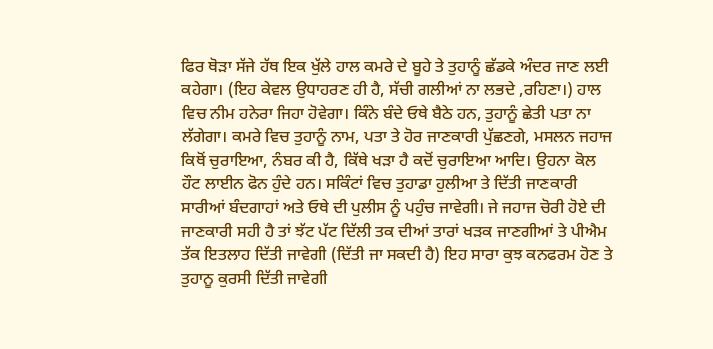ਫਿਰ ਥੋੜਾ ਸੱਜੇ ਹੱਥ ਇਕ ਖੁੱਲੇ ਹਾਲ ਕਮਰੇ ਦੇ ਬੂਹੇ ਤੇ ਤੁਹਾਨੂੰ ਛੱਡਕੇ ਅੰਦਰ ਜਾਣ ਲਈ ਕਹੇਗਾ। (ਇਹ ਕੇਵਲ ਉਧਾਹਰਣ ਹੀ ਹੈ, ਸੱਚੀ ਗਲੀਆਂ ਨਾ ਲਭਦੇ ,ਰਹਿਣਾ।) ਹਾਲ ਵਿਚ ਨੀਮ ਹਨੇਰਾ ਜਿਹਾ ਹੋਵੇਗਾ। ਕਿੰਨੇ ਬੰਦੇ ਓਥੇ ਬੈਠੇ ਹਨ, ਤੁਹਾਨੂੰ ਛੇਤੀ ਪਤਾ ਨਾ ਲੱਗੇਗਾ। ਕਮਰੇ ਵਿਚ ਤੁਹਾਨੂੰ ਨਾਮ, ਪਤਾ ਤੇ ਹੋਰ ਜਾਣਕਾਰੀ ਪੁੱਛਣਗੇ, ਮਸਲਨ ਜਹਾਜ ਕਿਥੋਂ ਚੁਰਾਇਆ, ਨੰਬਰ ਕੀ ਹੈ, ਕਿੱਥੇ ਖੜਾ ਹੈ ਕਦੋਂ ਚੁਰਾਇਆ ਆਦਿ। ਉਹਨਾ ਕੋਲ ਹੌਟ ਲਾਈਨ ਫੋਨ ਹੁੰਦੇ ਹਨ। ਸਕਿੰਟਾਂ ਵਿਚ ਤੁਹਾਡਾ ਹੁਲੀਆ ਤੇ ਦਿੱਤੀ ਜਾਣਕਾਰੀ ਸਾਰੀਆਂ ਬੰਦਗਾਹਾਂ ਅਤੇ ਓਥੇ ਦੀ ਪੁਲੀਸ ਨੂੰ ਪਹੁੰਚ ਜਾਵੇਗੀ। ਜੇ ਜਹਾਜ ਚੋਰੀ ਹੋਏ ਦੀ ਜਾਣਕਾਰੀ ਸਹੀ ਹੈ ਤਾਂ ਝੱਟ ਪੱਟ ਦਿੱਲੀ ਤਕ ਦੀਆਂ ਤਾਰਾਂ ਖੜਕ ਜਾਣਗੀਆਂ ਤੇ ਪੀਐਮ ਤੱਕ ਇਤਲਾਹ ਦਿੱਤੀ ਜਾਵੇਗੀ (ਦਿੱਤੀ ਜਾ ਸਕਦੀ ਹੈ) ਇਹ ਸਾਰਾ ਕੁਝ ਕਨਫਰਮ ਹੋਣ ਤੇ ਤੁਹਾਨੂ ਕੁਰਸੀ ਦਿੱਤੀ ਜਾਵੇਗੀ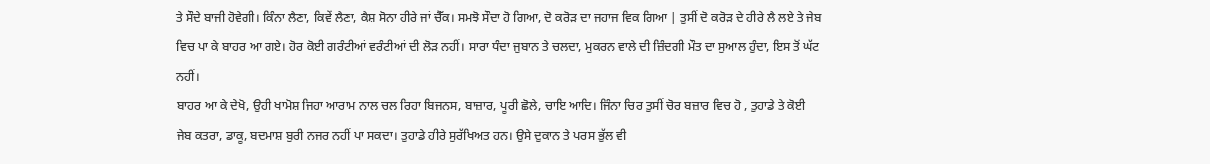ਤੇ ਸੌਦੇ ਬਾਜੀ ਹੋਵੇਗੀ। ਕਿੰਨਾ ਲੈਣਾ, ਕਿਵੇਂ ਲੈਣਾ, ਕੈਸ਼ ਸੋਨਾ ਹੀਰੇ ਜਾਂ ਚੈੱਕ। ਸਮਝੋ ਸੌਦਾ ਹੋ ਗਿਆ, ਦੋ ਕਰੋੜ ਦਾ ਜਹਾਜ ਵਿਕ ਗਿਆ | ਤੁਸੀਂ ਦੋ ਕਰੋੜ ਦੇ ਹੀਰੇ ਲੈ ਲਏ ਤੇ ਜੇਬ ਵਿਚ ਪਾ ਕੇ ਬਾਹਰ ਆ ਗਏ। ਹੋਰ ਕੋਈ ਗਰੰਟੀਆਂ ਵਰੰਟੀਆਂ ਦੀ ਲੋੜ ਨਹੀਂ। ਸਾਰਾ ਧੰਦਾ ਜੁਬਾਨ ਤੇ ਚਲਦਾ, ਮੁਕਰਨ ਵਾਲੇ ਦੀ ਜ਼ਿੰਦਗੀ ਮੌਤ ਦਾ ਸੁਆਲ ਹੁੰਦਾ, ਇਸ ਤੋਂ ਘੱਟ ਨਹੀਂ।
ਬਾਹਰ ਆ ਕੇ ਦੇਖੋ, ਉਹੀ ਖਾਮੋਸ਼ ਜਿਹਾ ਆਰਾਮ ਨਾਲ ਚਲ ਰਿਹਾ ਬਿਜਨਸ, ਬਾਜ਼ਾਰ, ਪੂਰੀ ਛੋਲੇ, ਚਾਇ ਆਦਿ। ਜਿੰਨਾ ਚਿਰ ਤੁਸੀਂ ਚੋਰ ਬਜ਼ਾਰ ਵਿਚ ਹੋ , ਤੁਹਾਡੇ ਤੇ ਕੋਈ ਜੇਬ ਕਤਰਾ, ਡਾਕੂ, ਬਦਮਾਸ਼ ਬੁਰੀ ਨਜਰ ਨਹੀਂ ਪਾ ਸਕਦਾ। ਤੁਹਾਡੇ ਹੀਰੇ ਸੁਰੱਖਿਅਤ ਹਨ। ਉਸੇ ਦੁਕਾਨ ਤੇ ਪਰਸ ਭੁੱਲ ਵੀ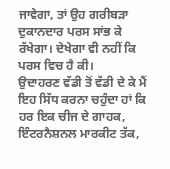ਜਾਵੇਗਾ, ਤਾਂ ਉਹ ਗਰੀਬੜਾ ਦੁਕਾਨਦਾਰ ਪਰਸ ਸਾਂਭ ਕੇ ਰੱਖੇਗਾ। ਦੇਖੇਗਾ ਵੀ ਨਹੀਂ ਕਿ ਪਰਸ ਵਿਚ ਹੈ ਕੀ।
ਉਦਾਹਰਣ ਵੱਡੀ ਤੋਂ ਵੱਡੀ ਦੇ ਕੇ ਮੈਂ ਇਹ ਸਿੱਧ ਕਰਨਾ ਚਹੁੰਦਾ ਹਾਂ ਕਿ ਹਰ ਇਕ ਚੀਜ ਦੇ ਗਾਹਕ, ਇੰਟਰਨੈਸ਼ਨਲ ਮਾਰਕੀਟ ਤੱਕ,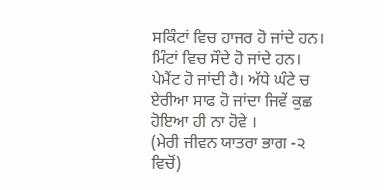ਸਕਿੰਟਾਂ ਵਿਚ ਹਾਜਰ ਹੋ ਜਾਂਦੇ ਹਨ। ਮਿੰਟਾਂ ਵਿਚ ਸੌਦੇ ਹੋ ਜਾਂਦੇ ਹਨ। ਪੇਮੈਂਟ ਹੋ ਜਾਂਦੀ ਹੈ। ਅੱਧੇ ਘੰਟੇ ਚ ਏਰੀਆ ਸਾਫ ਹੋ ਜਾਂਦਾ ਜਿਵੇਂ ਕੁਛ ਹੋਇਆ ਹੀ ਨਾ ਹੋਵੇ ।
(ਮੇਰੀ ਜੀਵਨ ਯਾਤਰਾ ਭਾਗ -੨ ਵਿਚੋਂ)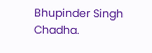Bhupinder Singh Chadha.